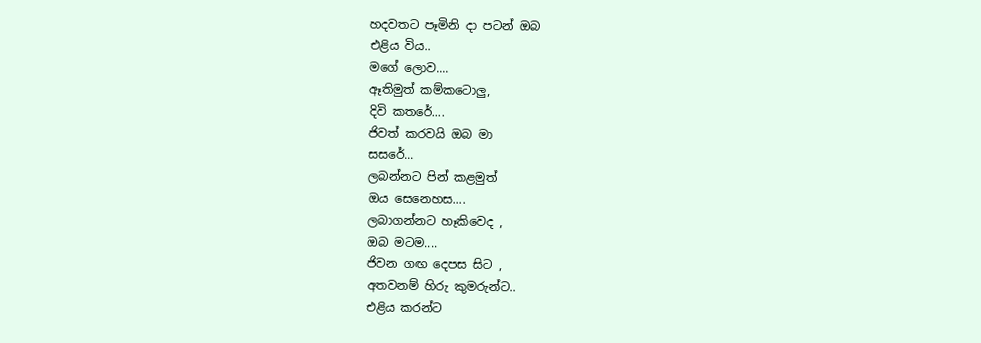හදවතට පෑමිනි දා පටන් ඔබ
එළිය විය..
මගේ ලොව....
ඈතිමුත් කම්කටොලු,
දිවි කතරේ....
ජිවත් කරවයි ඔබ මා
සසරේ...
ලබන්නට පින් කළමුත්
ඔය සෙනෙහස....
ලබාගන්නට හෑකිවෙද ,
ඔබ මටම....
ජිවන ගඟ දෙපස සිට ,
අතවනම් හිරු කුමරුන්ට..
එළිය කරන්ට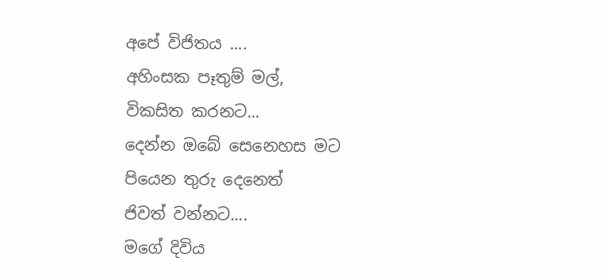අපේ විජිතය ....
අහිංසක පෑතුම් මල්,
විකසිත කරනට...
දෙන්න ඔබේ සෙනෙහස මට
පියෙන තුරු දෙනෙත්
ජිවත් වන්නට....
මගේ දිවිය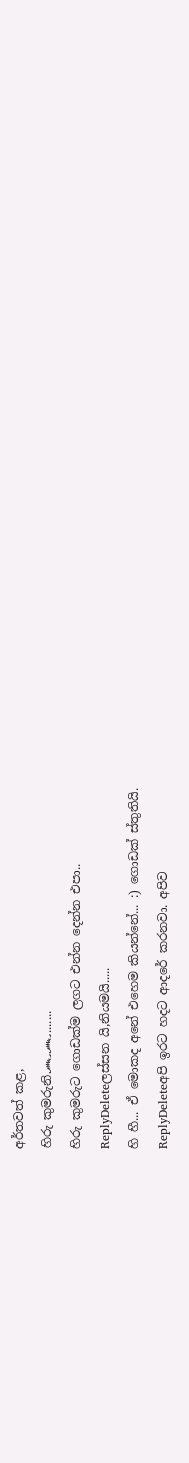අර්තවත් කළ,
හිරු කුමරුනි෴෴.......
හිරු කුමරුට ගොඩක්ම ලගට එන්න දෙන්න එපා..
ReplyDeleteලස්සන යි,නියමයි.....
හි හී... ඒ මොකද අනේ එහෙම කියන්නේ... :) ගොඩක් ස්තුතියි.
ReplyDeleteඅපි ඉරට හදට ආදරේ කරනවා. අපිව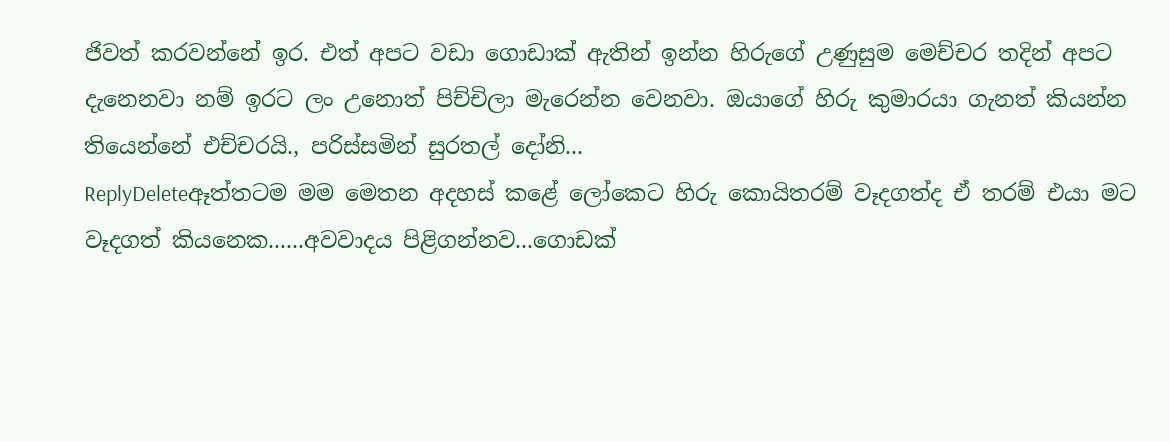ජිවත් කරවන්නේ ඉර. එත් අපට වඩා ගොඩාක් ඇතින් ඉන්න හිරුගේ උණුසුම මෙච්චර තදින් අපට දැනෙනවා නම් ඉරට ලං උනොත් පිච්චිලා මැරෙන්න වෙනවා. ඔයාගේ හිරු කුමාරයා ගැනත් කියන්න තියෙන්නේ එච්චරයි., පරිස්සමින් සුරතල් දෝනි...
ReplyDeleteඈත්තටම මම මෙතන අදහස් කළේ ලෝකෙට හිරු කොයිතරම් වෑදගත්ද ඒ තරම් එයා මට වෑදගත් කියනෙක......අවවාදය පිළිගන්නව...ගොඩක්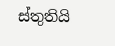ස්තුතියි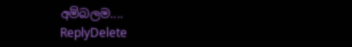අම්බලම....
ReplyDelete